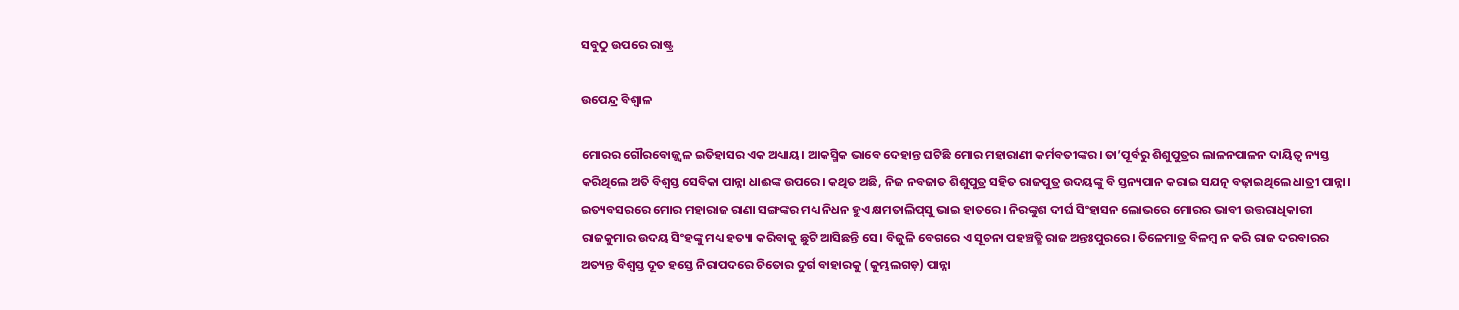ସବୁଠୁ ଉପରେ ରାଷ୍ଟ୍ର

ଉପେନ୍ଦ୍ର ବିଶ୍ୱାଳ

ମୋରର ଗୌରବୋଜ୍ଜ୍ୱଳ ଇତିହାସର ଏକ ଅଧ୍ୟାୟ। ଆକସ୍ମିକ ଭାବେ ଦେହାନ୍ତ ଘଟିଛି ମୋର ମହାରାଣୀ କର୍ମବତୀଙ୍କର। ତା’ପୂର୍ବରୁ ଶିଶୁପୁତ୍ରର ଲାଳନପାଳନ ଦାୟିତ୍ୱ ନ୍ୟସ୍ତ କରିଥିଲେ ଅତି ବିଶ୍ୱସ୍ତ ସେବିକା ପାନ୍ନା ଧାଈଙ୍କ ଉପରେ। କଥିତ ଅଛି, ନିଜ ନବଜାତ ଶିଶୁପୁତ୍ର ସହିତ ରାଜପୁତ୍ର ଉଦୟଙ୍କୁ ବି ସ୍ତନ୍ୟପାନ କରାଇ ସଯତ୍ନ ବଢ଼ାଇଥିଲେ ଧାତ୍ରୀ ପାନ୍ନା। ଇତ୍ୟବସରରେ ମୋର ମହାରାଜ ରାଣା ସଙ୍ଗଙ୍କର ମଧ୍ୟ ନିଧନ ହୁଏ କ୍ଷମତାଲିପ୍‌ସୁ ଭାଇ ହାତରେ। ନିରଙ୍କୁଶ ଦୀର୍ଘ ସିଂହାସନ ଲୋଭରେ ମୋରର ଭାବୀ ଉତ୍ତରାଧିକାରୀ ରାଜକୁମାର ଉଦୟ ସିଂହଙ୍କୁ ମଧ୍ୟ ହତ୍ୟା କରିବାକୁ ଛୁଟି ଆସିଛନ୍ତି ସେ। ବିଜୁଳି ବେଗରେ ଏ ସୂଚନା ପହଞ୍ଚତ୍ଛି ରାଜ ଅନ୍ତଃପୁରରେ। ତିଳେମାତ୍ର ବିଳମ୍ବ ନ କରି ରାଜ ଦରବାରର ଅତ୍ୟନ୍ତ ବିଶ୍ୱସ୍ତ ଦୂତ ହସ୍ତେ ନିରାପଦରେ ଚିତୋର ଦୁର୍ଗ ବାହାରକୁ (କୁମ୍ଭଲଗଡ଼) ପାନ୍ନା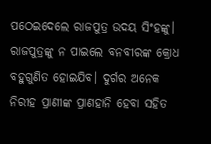ପଠେଇଦେଲେ ରାଜପୁତ୍ର ଉଦୟ ସିଂହଙ୍କୁ। ରାଜପୁତ୍ରଙ୍କୁ ନ ପାଇଲେ ବନବୀରଙ୍କ କ୍ରୋଧ ବହୁଗୁଣିତ ହୋଇଯିବ। ଦୁର୍ଗର ଅନେକ ନିରୀହ ପ୍ରାଣୀଙ୍କ ପ୍ରାଣହାନି ହେବା ସହିତ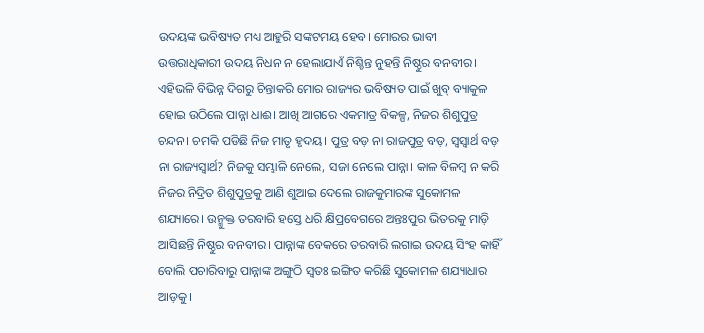ଉଦୟଙ୍କ ଭବିଷ୍ୟତ ମଧ୍ୟ ଆହୁରି ସଙ୍କଟମୟ ହେବ। ମୋରର ଭାବୀ ଉତ୍ତରାଧିକାରୀ ଉଦୟ ନିଧନ ନ ହେଲାଯାଏଁ ନିଶ୍ଚିନ୍ତ ନୁହନ୍ତି ନିଷ୍ଠୁର ବନବୀର। ଏହିଭଳି ବିଭିନ୍ନ ଦିଗରୁ ଚିନ୍ତାକରି ମୋର ରାଜ୍ୟର ଭବିଷ୍ୟତ ପାଇଁ ଖୁବ୍‌ ବ୍ୟାକୁଳ ହୋଇ ଉଠିଲେ ପାନ୍ନା ଧାଈ। ଆଖି ଆଗରେ ଏକମାତ୍ର ବିକଳ୍ପ, ନିଜର ଶିଶୁପୁତ୍ର ଚନ୍ଦନ। ଚମକି ପଡିଛି ନିଜ ମାତୃ ହୃଦୟ। ପୁତ୍ର ବଡ଼ ନା ରାଜପୁତ୍ର ବଡ଼, ସ୍ବସ୍ବାର୍ଥ ବଡ଼ ନା ରାଜ୍ୟସ୍ବାର୍ଥ? ନିଜକୁ ସମ୍ଭାଳି ନେଲେ, ସଜା ନେଲେ ପାନ୍ନା। କାଳ ବିଳମ୍ବ ନ କରି ନିଜର ନିଦ୍ରିତ ଶିଶୁପୁତ୍ରକୁ ଆଣି ଶୁଆଇ ଦେଲେ ରାଜକୁମାରଙ୍କ ସୁକୋମଳ ଶଯ୍ୟାରେ। ଉନ୍ମୁକ୍ତ ତରବାରି ହସ୍ତେ ଧରି କ୍ଷିପ୍ରବେଗରେ ଅନ୍ତଃପୁର ଭିତରକୁ ମାଡ଼ି ଆସିଛନ୍ତି ନିଷ୍ଠୁର ବନବୀର। ପାନ୍ନାଙ୍କ ବେକରେ ତରବାରି ଲଗାଇ ଉଦୟ ସିଂହ କାହିଁ ବୋଲି ପଚାରିବାରୁ ପାନ୍ନାଙ୍କ ଅଙ୍ଗୁଠି ସ୍ବତଃ ଇଙ୍ଗିତ କରିଛି ସୁକୋମଳ ଶଯ୍ୟାଧାର ଆଡ଼କୁ।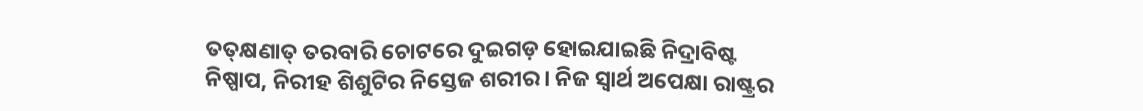ତତ୍‌କ୍ଷଣାତ୍‌ ତରବାରି ଚୋଟରେ ଦୁଇଗଡ଼ ହୋଇଯାଇଛି ନିଦ୍ରାବିଷ୍ଟ ନିଷ୍ପାପ, ନିରୀହ ଶିଶୁଟିର ନିସ୍ତେଜ ଶରୀର। ନିଜ ସ୍ବାର୍ଥ ଅପେକ୍ଷା ରାଷ୍ଟ୍ରର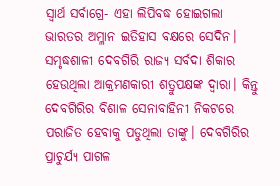ସ୍ବାର୍ଥ ସର୍ବାଗ୍ରେ- ଏହା ଲିପିବଦ୍ଧ ହୋଇଗଲା ଭାରତର ଅମ୍ଳାନ ଇତିହାସ ବକ୍ଷରେ ସେଦିନ।
ସମୃଦ୍ଧଶାଳୀ ଦେବଗିରି ରାଜ୍ୟ ସର୍ବଦା ଶିକାର ହେଉଥିଲା ଆକ୍ରମଣକାରୀ ଶତ୍ରୁପକ୍ଷଙ୍କ ଦ୍ୱାରା। କିନ୍ତୁ ଦେବଗିରିର ବିଶାଳ ସେନାବାହିନୀ ନିକଟରେ ପରାଜିତ ହେବାକୁ ପଡୁଥିଲା ତାଙ୍କୁ। ଦେବଗିରିର ପ୍ରାଚୁର୍ଯ୍ୟ ପାଗଳ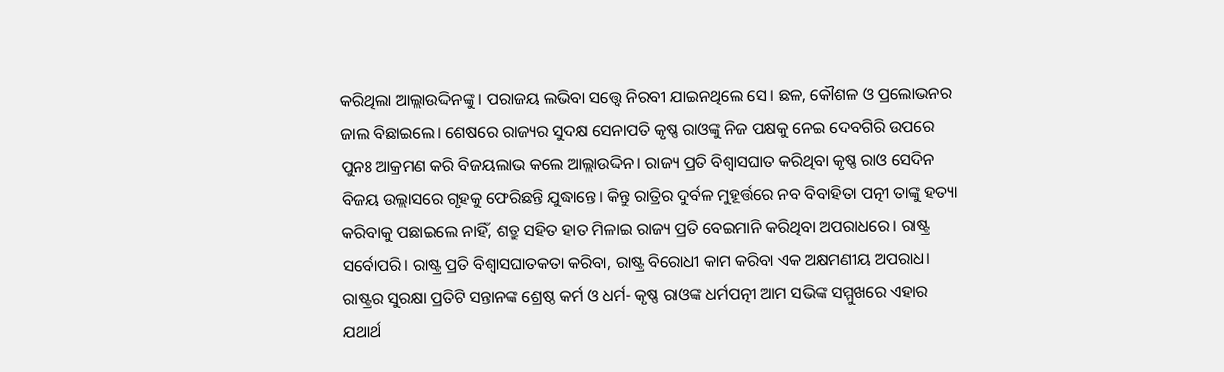କରିଥିଲା ଆଲ୍ଲାଉଦ୍ଦିନଙ୍କୁ । ପରାଜୟ ଲଭିବା ସତ୍ତ୍ୱେ ନିରବୀ ଯାଇନଥିଲେ ସେ। ଛଳ, କୌଶଳ ଓ ପ୍ରଲୋଭନର ଜାଲ ବିଛାଇଲେ। ଶେଷରେ ରାଜ୍ୟର ସୁଦକ୍ଷ ସେନାପତି କୃଷ୍ଣ ରାଓଙ୍କୁ ନିଜ ପକ୍ଷକୁ ନେଇ ଦେବଗିରି ଉପରେ ପୁନଃ ଆକ୍ରମଣ କରି ବିଜୟଲାଭ କଲେ ଆଲ୍ଲାଉଦ୍ଦିନ। ରାଜ୍ୟ ପ୍ରତି ବିଶ୍ୱାସଘାତ କରିଥିବା କୃଷ୍ଣ ରାଓ ସେଦିନ ବିଜୟ ଉଲ୍ଲାସରେ ଗୃହକୁ ଫେରିଛନ୍ତି ଯୁଦ୍ଧାନ୍ତେ। କିନ୍ତୁ ରାତ୍ରିର ଦୁର୍ବଳ ମୁହୂର୍ତ୍ତରେ ନବ ବିବାହିତା ପତ୍ନୀ ତାଙ୍କୁ ହତ୍ୟା କରିବାକୁ ପଛାଇଲେ ନାହିଁ, ଶତ୍ରୁ ସହିତ ହାତ ମିଳାଇ ରାଜ୍ୟ ପ୍ରତି ବେଇମାନି କରିଥିବା ଅପରାଧରେ। ରାଷ୍ଟ୍ର ସର୍ବୋପରି। ରାଷ୍ଟ୍ର ପ୍ରତି ବିଶ୍ୱାସଘାତକତା କରିବା, ରାଷ୍ଟ୍ର ବିରୋଧୀ କାମ କରିବା ଏକ ଅକ୍ଷମଣୀୟ ଅପରାଧ। ରାଷ୍ଟ୍ରର ସୁରକ୍ଷା ପ୍ରତିଟି ସନ୍ତାନଙ୍କ ଶ୍ରେଷ୍ଠ କର୍ମ ଓ ଧର୍ମ- କୃଷ୍ଣ ରାଓଙ୍କ ଧର୍ମପତ୍ନୀ ଆମ ସଭିଙ୍କ ସମ୍ମୁଖରେ ଏହାର ଯଥାର୍ଥ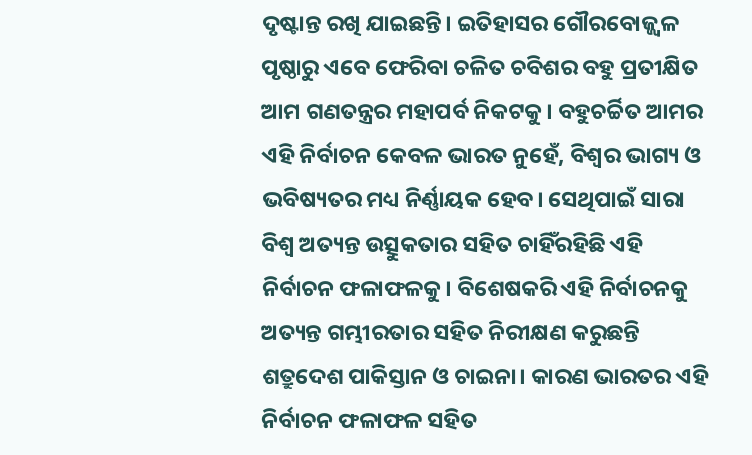ଦୃଷ୍ଟାନ୍ତ ରଖି ଯାଇଛନ୍ତି। ଇତିହାସର ଗୌରବୋଜ୍ଜ୍ୱଳ ପୃଷ୍ଠାରୁ ଏବେ ଫେରିବା ଚଳିତ ଚବିଶର ବହୁ ପ୍ରତୀକ୍ଷିତ ଆମ ଗଣତନ୍ତ୍ରର ମହାପର୍ବ ନିକଟକୁ। ବହୁଚର୍ଚ୍ଚିତ ଆମର ଏହି ନିର୍ବାଚନ କେବଳ ଭାରତ ନୁହେଁ, ବିଶ୍ୱର ଭାଗ୍ୟ ଓ ଭବିଷ୍ୟତର ମଧ୍ୟ ନିର୍ଣ୍ଣାୟକ ହେବ। ସେଥିପାଇଁ ସାରା ବିଶ୍ୱ ଅତ୍ୟନ୍ତ ଉତ୍ସୁକତାର ସହିତ ଚାହିଁରହିଛି ଏହି ନିର୍ବାଚନ ଫଳାଫଳକୁ। ବିଶେଷକରି ଏହି ନିର୍ବାଚନକୁ ଅତ୍ୟନ୍ତ ଗମ୍ଭୀରତାର ସହିତ ନିରୀକ୍ଷଣ କରୁଛନ୍ତି ଶତ୍ରୁଦେଶ ପାକିସ୍ତାନ ଓ ଚାଇନା। କାରଣ ଭାରତର ଏହି ନିର୍ବାଚନ ଫଳାଫଳ ସହିତ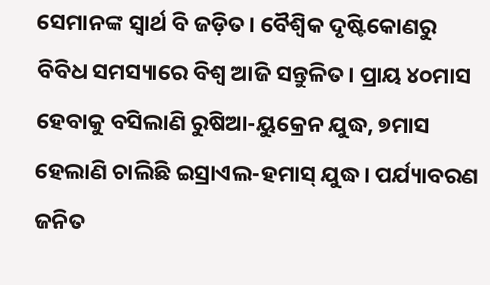ସେମାନଙ୍କ ସ୍ବାର୍ଥ ବି ଜଡ଼ିତ। ବୈଶ୍ବିକ ଦୃଷ୍ଟିକୋଣରୁ ବିବିଧ ସମସ୍ୟାରେ ବିଶ୍ୱ ଆଜି ସନ୍ତୁଳିତ। ପ୍ରାୟ ୪୦ମାସ ହେବାକୁ ବସିଲାଣି ରୁଷିଆ-ୟୁକ୍ରେନ ଯୁଦ୍ଧ, ୭ମାସ ହେଲାଣି ଚାଲିଛି ଇସ୍ରାଏଲ-ହମାସ୍‌ ଯୁଦ୍ଧ। ପର୍ଯ୍ୟାବରଣ ଜନିତ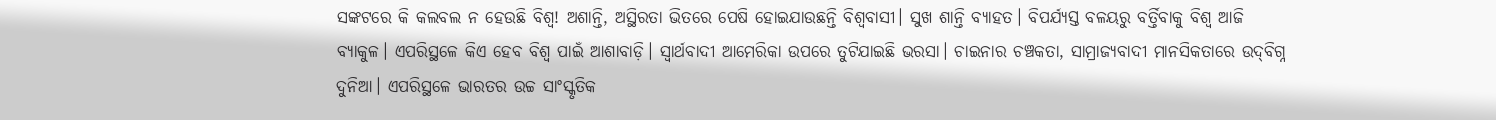ସଙ୍କଟରେ କି କଲବଲ ନ ହେଉଛି ବିଶ୍ୱ! ଅଶାନ୍ତି, ଅସ୍ଥିରତା ଭିତରେ ପେଷି ହୋଇଯାଉଛନ୍ତି ବିଶ୍ୱବାସୀ। ସୁଖ ଶାନ୍ତି ବ୍ୟାହତ। ବିପର୍ଯ୍ୟସ୍ତ ବଳୟରୁ ବର୍ତ୍ତିବାକୁ ବିଶ୍ୱ ଆଜି ବ୍ୟାକୁଳ। ଏପରିସ୍ଥଳେ କିଏ ହେବ ବିଶ୍ୱ ପାଇଁ ଆଶାବାଡ଼ି। ସ୍ବାର୍ଥବାଦୀ ଆମେରିକା ଉପରେ ତୁଟିଯାଇଛି ଭରସା। ଚାଇନାର ଚଞ୍ଚକତା, ସାମ୍ରାଜ୍ୟବାଦୀ ମାନସିକତାରେ ଉଦ୍‌ବିଗ୍ନ ଦୁନିଆ। ଏପରିସ୍ଥଳେ ଭାରତର ଉଚ୍ଚ ସାଂସ୍କୃତିକ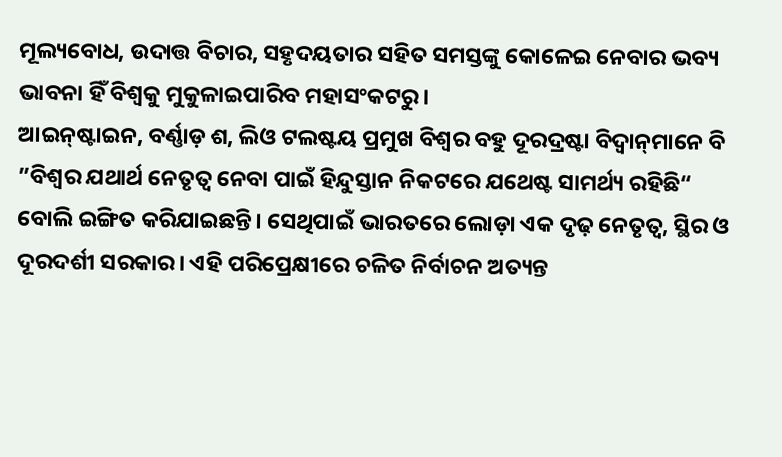ମୂଲ୍ୟବୋଧ, ଉଦାତ୍ତ ବିଚାର, ସହୃଦୟତାର ସହିତ ସମସ୍ତଙ୍କୁ କୋଳେଇ ନେବାର ଭବ୍ୟ ଭାବନା ହିଁ ବିଶ୍ୱକୁ ମୁକୁଳାଇପାରିବ ମହାସଂକଟରୁ।
ଆଇନ୍‌ଷ୍ଟାଇନ, ବର୍ଣ୍ଣାଡ଼ ଶ, ଲିଓ ଟଲଷ୍ଟୟ ପ୍ରମୁଖ ବିଶ୍ୱର ବହୁ ଦୂରଦ୍ରଷ୍ଟା ବିଦ୍ୱାନ୍‌ମାନେ ବି ”ବିଶ୍ୱର ଯଥାର୍ଥ ନେତୃତ୍ୱ ନେବା ପାଇଁ ହିନ୍ଦୁସ୍ତାନ ନିକଟରେ ଯଥେଷ୍ଟ ସାମର୍ଥ୍ୟ ରହିଛି“ ବୋଲି ଇଙ୍ଗିତ କରିଯାଇଛନ୍ତି। ସେଥିପାଇଁ ଭାରତରେ ଲୋଡ଼ା ଏକ ଦୃଢ଼ ନେତୃତ୍ୱ, ସ୍ଥିର ଓ ଦୂରଦର୍ଶୀ ସରକାର। ଏହି ପରିପ୍ରେକ୍ଷୀରେ ଚଳିତ ନିର୍ବାଚନ ଅତ୍ୟନ୍ତ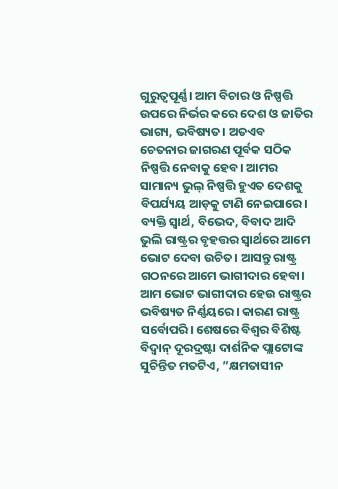ଗୁରୁତ୍ୱପୂର୍ଣ୍ଣ। ଆମ ବିଚାର ଓ ନିଷ୍ପତ୍ତି ଉପରେ ନିର୍ଭର କରେ ଦେଶ ଓ ଜାତିର ଭାଗ୍ୟ, ଭବିଷ୍ୟତ। ଅତଏବ ଚେତନାର ଜାଗରଣ ପୂର୍ବକ ସଠିକ ନିଷ୍ପତ୍ତି ନେବାକୁ ହେବ। ଆମର ସାମାନ୍ୟ ଭୁଲ୍‌ ନିଷ୍ପତ୍ତି ହୁଏତ ଦେଶକୁ ବିପର୍ଯ୍ୟୟ ଆଡ଼କୁ ଟାଣି ନେଇପାରେ। ବ୍ୟକ୍ତି ସ୍ବାର୍ଥ, ବିଭେଦ, ବିବାଦ ଆଦି ଭୁଲି ରାଷ୍ଟ୍ରର ବୃହତ୍ତର ସ୍ବାର୍ଥରେ ଆମେ ଭୋଟ ଦେବା ଉଚିତ। ଆସନ୍ତୁ ରାଷ୍ଟ୍ର ଗଠନରେ ଆମେ ଭାଗୀଦାର ହେବା। ଆମ ଭୋଟ ଭାଗୀଦାର ହେଉ ରାଷ୍ଟ୍ରର ଭବିଷ୍ୟତ ନିର୍ଣ୍ଣୟରେ। କାରଣ ରାଷ୍ଟ୍ର ସର୍ବୋପରି। ଶେଷରେ ବିଶ୍ୱର ବିଶିଷ୍ଟ ବିଦ୍ୱାନ୍‌ ଦୂରଦ୍ରଷ୍ଟା ଦାର୍ଶନିକ ପ୍ଲାଟୋଙ୍କ ସୁଚିନ୍ତିତ ମତଟିଏ, ”କ୍ଷମତାସୀନ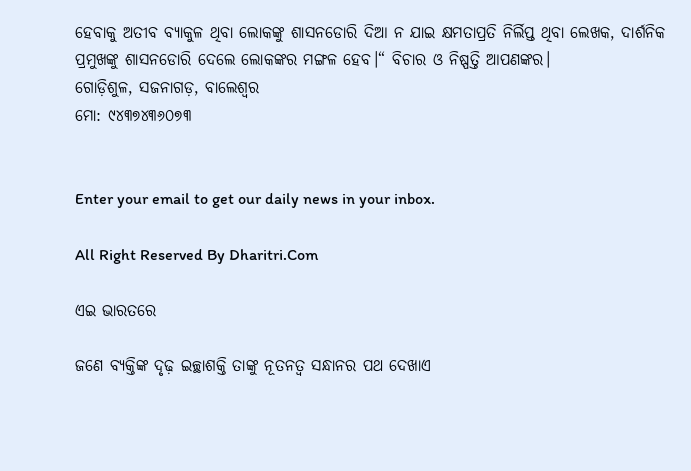ହେବାକୁ ଅତୀବ ବ୍ୟାକୁଳ ଥିବା ଲୋକଙ୍କୁ ଶାସନଡୋରି ଦିଆ ନ ଯାଇ କ୍ଷମତାପ୍ରତି ନିର୍ଲିପ୍ତ ଥିବା ଲେଖକ, ଦାର୍ଶନିକ ପ୍ରମୁଖଙ୍କୁ ଶାସନଡୋରି ଦେଲେ ଲୋକଙ୍କର ମଙ୍ଗଳ ହେବ।“ ବିଚାର ଓ ନିଷ୍ପତ୍ତି ଆପଣଙ୍କର।
ଗୋଡ଼ିଶୁଳ, ସଜନାଗଡ଼, ବାଲେଶ୍ୱର
ମୋ: ୯୪୩୭୪୩୬୦୭୩


Enter your email to get our daily news in your inbox.

All Right Reserved By Dharitri.Com

ଏଇ ଭାରତରେ

ଜଣେ ବ୍ୟକ୍ତିଙ୍କ ଦୃଢ଼ ଇଚ୍ଛାଶକ୍ତି ତାଙ୍କୁ ନୂତନତ୍ୱ ସନ୍ଧାନର ପଥ ଦେଖାଏ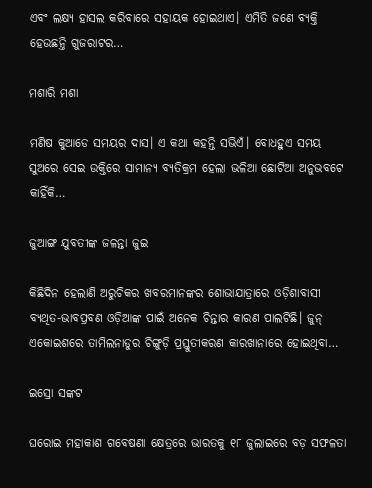ଏବଂ ଲକ୍ଷ୍ୟ ହାସଲ କରିବାରେ ସହାୟକ ହୋଇଥାଏ। ଏମିତି ଜଣେ ବ୍ୟକ୍ତି ହେଉଛନ୍ତି ଗୁଜରାଟର…

ମଶାରି ମଶା

ମଣିଷ କୁଆଡେ ସମୟର ଦାସ। ଏ କଥା କହନ୍ତି ସଭିଏଁ। ବୋଧହୁଏ ସମୟ ସୁଅରେ ସେଇ ଉକ୍ତିରେ ସାମାନ୍ୟ ବ୍ୟତିକ୍ରମ ହେଲା ଭଳିଆ ଛୋଟିଆ ଅନୁଭବଟେ କାହିଁକି…

ଜୁଆଙ୍ଗ ଯୁବତୀଙ୍କ ଜଳନ୍ତା ଜୁଇ

କିଛିଦିନ ହେଲାଣି ଅରୁଚିକର ଖବରମାନଙ୍କର ଶୋଭାଯାତ୍ରାରେ ଓଡ଼ିଶାବାସୀ ବ୍ୟଥିତ-ଭାବପ୍ରବଣ ଓଡ଼ିଆଙ୍କ ପାଇଁ ଅନେକ ଚିନ୍ତାର କାରଣ ପାଲଟିଛି। ଜୁନ୍‌ ଏକୋଇଶରେ ତାମିଲନାଡୁର ଚିଙ୍ଗୁଡ଼ି ପ୍ରସ୍ତୁତୀକରଣ କାରଖାନାରେ ହୋଇଥିବା…

ଇସ୍ରୋ ସଙ୍କଟ

ଘରୋଇ ମହାକାଶ ଗବେଷଣା କ୍ଷେତ୍ରରେ ଭାରତକୁ ୧୮ ଜୁଲାଇରେ ବଡ଼ ସଫଳତା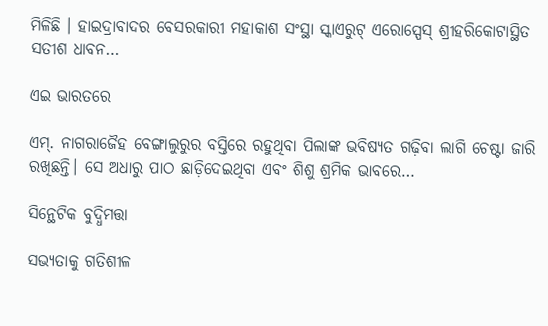ମିଳିଛି । ହାଇଦ୍ରାବାଦର ବେସରକାରୀ ମହାକାଶ ସଂସ୍ଥା ସ୍କାଏରୁଟ୍‌ ଏରୋସ୍ପେସ୍‌ ଶ୍ରୀହରିକୋଟାସ୍ଥିତ ସତୀଶ ଧାବନ…

ଏଇ ଭାରତରେ

ଏମ୍‌. ନାଗରାଜୈହ ବେଙ୍ଗାଲୁରୁର ବସ୍ତିରେ ରହୁଥିବା ପିଲାଙ୍କ ଭବିଷ୍ୟତ ଗଢ଼ିବା ଲାଗି ଚେଷ୍ଟା ଜାରି ରଖିଛନ୍ତି। ସେ ଅଧାରୁ ପାଠ ଛାଡ଼ିଦେଇଥିବା ଏବଂ ଶିଶୁ ଶ୍ରମିକ ଭାବରେ…

ସିନ୍ଥେଟିକ ବୁଦ୍ଧିମତ୍ତା

ସଭ୍ୟତାକୁ ଗତିଶୀଳ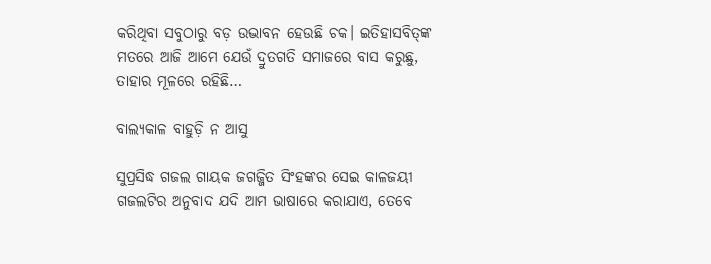କରିଥିବା ସବୁଠାରୁ ବଡ଼ ଉଦ୍ଭାବନ ହେଉଛି ଚକ। ଇତିହାସବିତ୍‌ଙ୍କ ମତରେ ଆଜି ଆମେ ଯେଉଁ ଦ୍ରୁତଗତି ସମାଜରେ ବାସ କରୁଛୁ, ତାହାର ମୂଳରେ ରହିଛି…

ବାଲ୍ୟକାଳ ବାହୁଡ଼ି ନ ଆସୁ

ସୁପ୍ରସିଦ୍ଧ ଗଜଲ ଗାୟକ ଜଗଜ୍ଜିତ ସିଂହଙ୍କର ସେଇ କାଳଜୟୀ ଗଜଲଟିର ଅନୁବାଦ ଯଦି ଆମ ଭାଷାରେ କରାଯାଏ, ତେବେ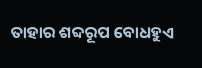ତାହାର ଶବ୍ଦରୂପ ବୋଧହୁଏ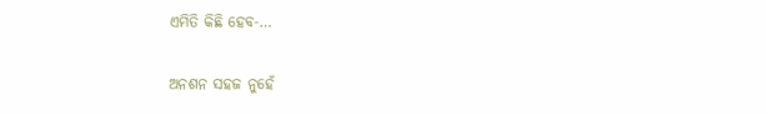ଏମିତି କିଛି ହେବ-…

ଅନଶନ ସହଜ ନୁହେଁ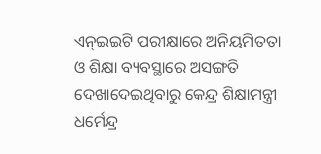ଏନ୍‌ଇଇଟି ପରୀକ୍ଷାରେ ଅନିୟମିତତା ଓ ଶିକ୍ଷା ବ୍ୟବସ୍ଥାରେ ଅସଙ୍ଗତି ଦେଖାଦେଇଥିବାରୁ କେନ୍ଦ୍ର ଶିକ୍ଷାମନ୍ତ୍ରୀ ଧର୍ମେନ୍ଦ୍ର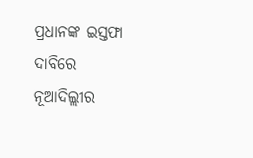ପ୍ରଧାନଙ୍କ ଇସ୍ତଫା ଦାବିରେ ନୂଆଦିଲ୍ଲୀର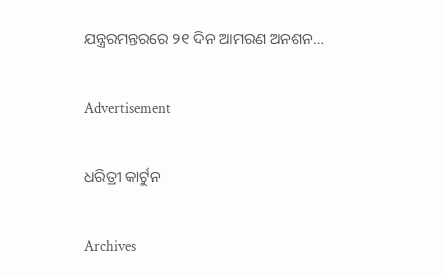ଯନ୍ତ୍ରରମନ୍ତରରେ ୨୧ ଦିନ ଆମରଣ ଅନଶନ…

Advertisement

ଧରିତ୍ରୀ କାର୍ଟୁନ

Archives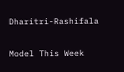Dharitri-Rashifala

Model This Week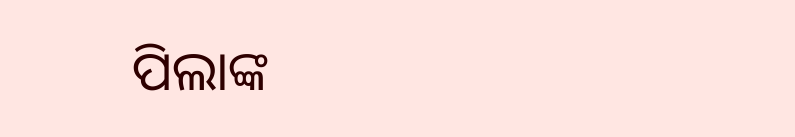ପିଲାଙ୍କ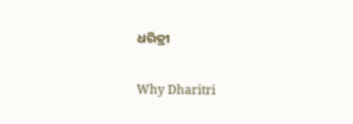ଧରିତ୍ରୀ

Why Dharitri